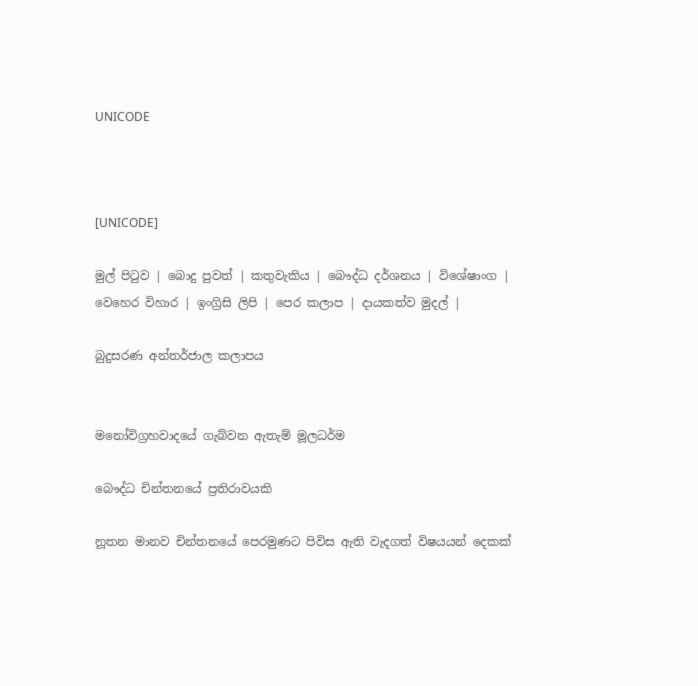UNICODE



[UNICODE]

මුල් පිටුව | බොදු පුවත් | කතුවැකිය | බෞද්ධ දර්ශනය | විශේෂාංග | වෙහෙර විහාර | ඉංග්‍රිසි ලිපි | පෙර කලාප | දායකත්ව මුදල් |

බුදුසරණ අන්තර්ජාල කලාපය


මනෝවිග්‍රහවාදයේ ගැබ්‍වන ඇතැම්‍ මූලධර්ම

බෞද්ධ චින්තනයේ ප්‍රතිරාවයකි

නූතන මානව චින්තනයේ පෙරමුණට පිවිස ඇති වැදගත් විෂයයන් දෙකක්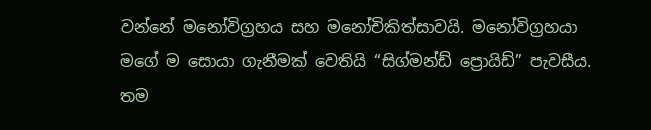වන්නේ මනෝවිග්‍රහය සහ මනෝචිකිත්සාවයි. මනෝවිග්‍රහයා මගේ ම සොයා ගැනීමක් වෙතියි “සිග්මන්ඩ් ප්‍රොයිඩ්” පැවසීය. තම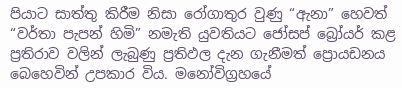පියාට සාත්තු කිරීම නිසා රෝගාතුර වුණු “ඇනා” හෙවත් “වර්තා පැපන් හිමි” නමැති යුවතියට ජෝසප් බ්‍රෝයර් කළ ප්‍රතිරාව වලින් ලැබුණු ප්‍රතිඵල දැන ගැනීමත් ප්‍රොයඩනය බෙහෙවින් උපකාර විය. මනෝවිග්‍රහයේ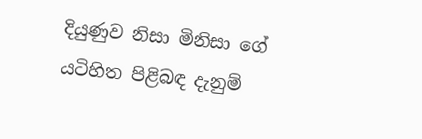දියුණුව නිසා මිනිසා ගේ යටිහිත පිළිබඳ දැනුම්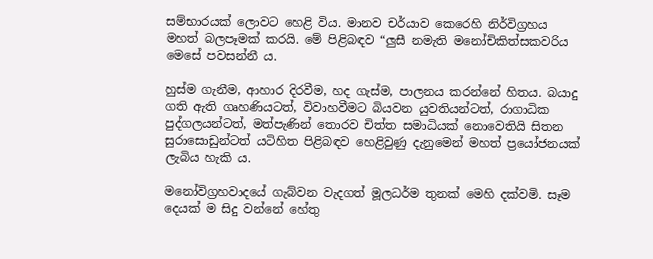සම්භාරයක් ලොවට හෙළි විය. මානව චර්යාව කෙරෙහි නිර්විග්‍රහය මහත් බලපෑමක් කරයි. මේ පිළිබඳව “ලුසී නමැති මනෝචිකිත්සකවරිය මෙසේ පවසන්නී ය.

හුස්ම ගැනීම, ආහාර දිරවීම, හද ගැස්ම, පාලනය කරන්නේ හිතය. බයාදු ගති ඇති ගෘහණියටත්, විවාහවීමට බියවන යුවතියන්ටත්, රාගාධික පුද්ගලයන්ටත්, මත්පැණින් තොරව චිත්ත සමාධියක් නොවෙතියි සිතන සුරාසොඩුන්ටත් යටිහිත පිළිබඳව හෙළිවුණු දැනුමෙන් මහත් ප්‍රයෝජනයක් ලැබිය හැකි ය.

මනෝවිග්‍රහවාදයේ ගැබ්වන වැදගත් මූලධර්ම තුනක් මෙහි දක්වමි. සෑම දෙයක් ම සිදු වන්නේ හේතු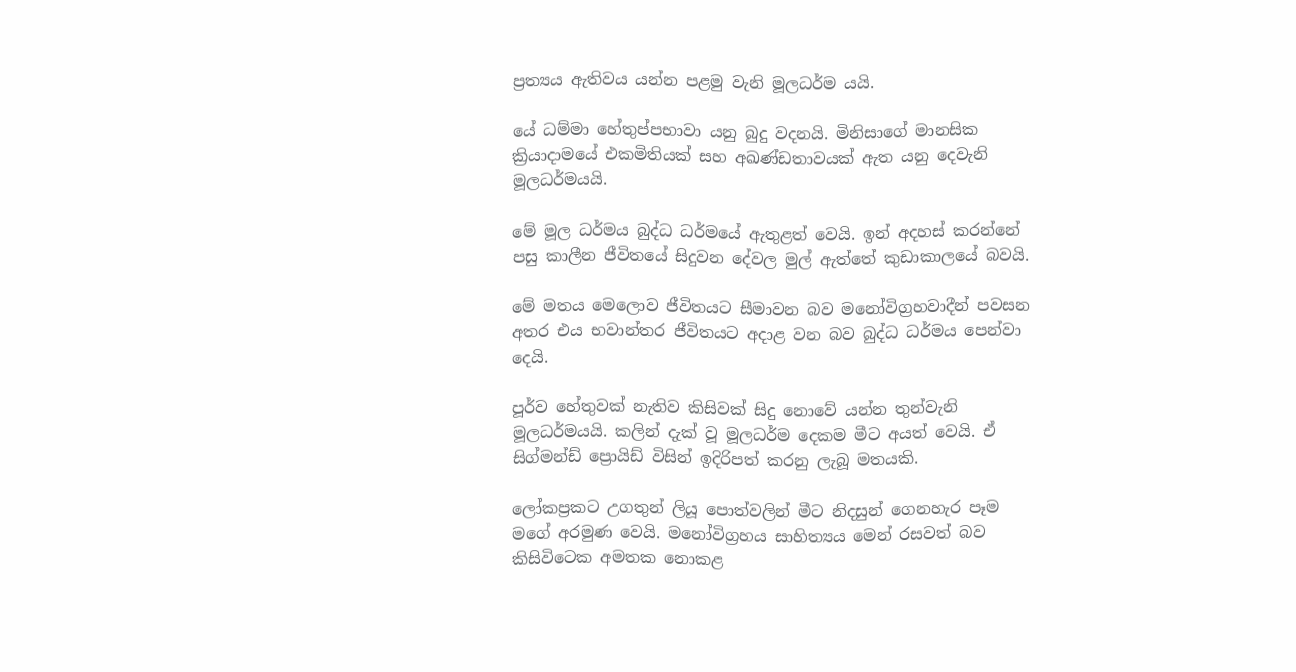ප්‍රත්‍යය ඇතිවය යන්න පළමු වැනි මූලධර්ම යයි.

යේ ධම්මා හේතුප්පභාවා යනු බුදු වදනයි. මිනිසාගේ මානසික ක්‍රියාදාමයේ එකමිතියක් සහ අඛණ්ඩතාවයක් ඇත යනු දෙවැනි මූලධර්මයයි.

මේ මූල ධර්මය බුද්ධ ධර්මයේ ඇතුළත් වෙයි. ඉන් අදහස් කරන්නේ පසු කාලීන ජීවිතයේ සිදුවන දේවල මුල් ඇත්තේ කුඩාකාලයේ බවයි.

මේ මතය මෙලොව ජීවිතයට සීමාවන බව මනෝවිග්‍රහවාදීන් පවසන අතර එය භවාන්තර ජීවිතයට අදාළ වන බව බුද්ධ ධර්මය පෙන්වා දෙයි.

පූර්ව හේතුවක් නැතිව කිසිවක් සිදු නොවේ යන්න තුන්වැනි මූලධර්මයයි. කලින් දැක් වූ මූලධර්ම දෙකම මීට අයත් වෙයි. ඒ සිග්මන්ඩ් ප්‍රොයිඩ් විසින් ඉදිරිපත් කරනු ලැබූ මතයකි.

ලෝකප්‍රකට උගතුන් ලියූ පොත්වලින් මීට නිදසුන් ගෙනහැර පෑම මගේ අරමුණ වෙයි. මනෝවිග්‍රහය සාහිත්‍යය මෙන් රසවත් බව කිසිවිටෙක අමතක නොකළ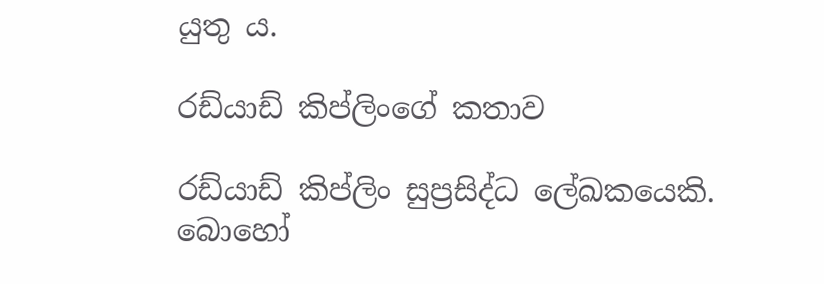යුතු ය.

රඩ්යාඩ් කිප්ලිංගේ කතාව

රඩ්යාඩ් කිප්ලිං සුප්‍රසිද්ධ ලේඛකයෙකි. බොහෝ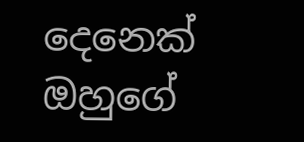දෙනෙක් ඔහුගේ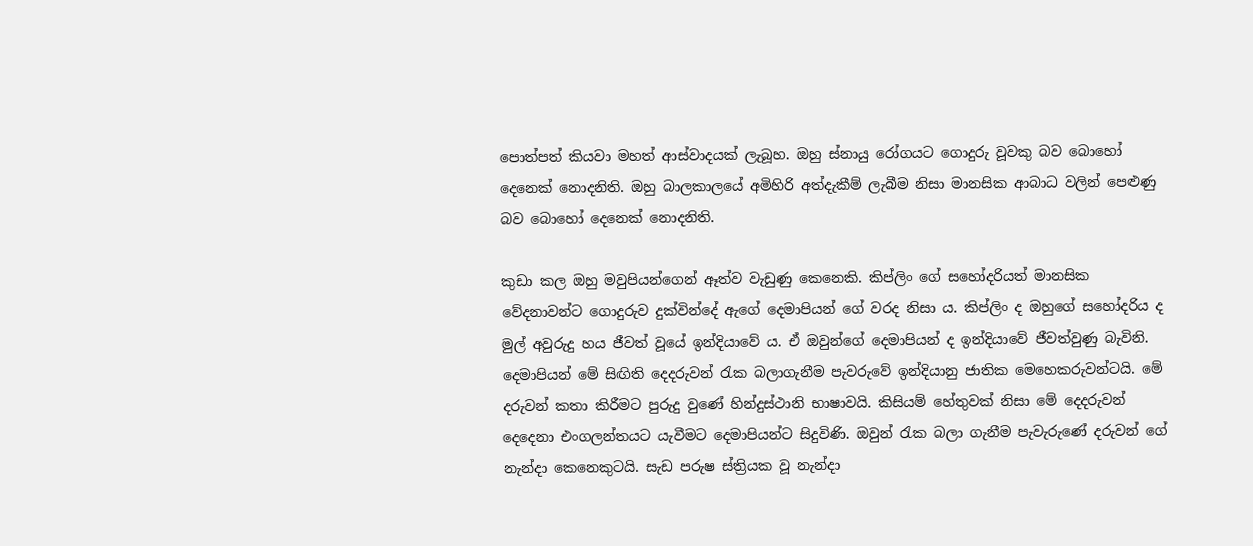පොත්පත් කියවා මහත් ආස්වාදයක් ලැබූහ. ඔහු ස්නායු රෝගයට ගොදුරු වූවකු බව බොහෝ දෙනෙක් නොදනිති. ඔහු බාලකාලයේ අමිහිරි අත්දැකීම් ලැබීම නිසා මානසික ආබාධ වලින් පෙළුණු බව බොහෝ දෙනෙක් නොදනිති.

කුඩා කල ඔහු මවුපියන්ගෙන් ඈත්ව වැඩුණු කෙනෙකි. කිප්ලිං ගේ සහෝදරියත් මානසික වේදනාවන්ට ගොදුරුව දුක්වින්දේ ඇගේ දෙමාපියන් ගේ වරද නිසා ය. කිප්ලිං ද ඔහුගේ සහෝදරිය ද මුල් අවුරුදු හය ජීවත් වූයේ ඉන්දියාවේ ය. ඒ ඔවුන්ගේ දෙමාපියන් ද ඉන්දියාවේ ජීවත්වුණු බැවිනි. දෙමාපියන් මේ සිඟිති දෙදරුවන් රැක බලාගැනීම පැවරුවේ ඉන්දියානු ජාතික මෙහෙකරුවන්ටයි. මේ දරුවන් කතා කිරීමට පුරුදු වුණේ හින්දුස්ථානි භාෂාවයි. කිසියම් හේතුවක් නිසා මේ දෙදරුවන් දෙදෙනා එංගලන්තයට යැවීමට දෙමාපියන්ට සිදුවිණි. ඔවුන් රැක බලා ගැනීම පැවැරුණේ දරුවන් ගේ නැන්දා කෙනෙකුටයි. සැඩ පරුෂ ස්ත්‍රියක වූ නැන්දා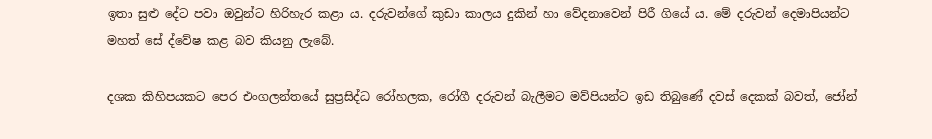ඉතා සුළු දේට පවා ඔවුන්ට හිරිහැර කළා ය. දරුවන්ගේ කුඩා කාලය දුකින් හා වේදනාවෙන් පිරී ගියේ ය. මේ දරුවන් දෙමාපියන්ට මහත් සේ ද්වේෂ කළ බව කියනු ලැබේ.

දශක කිහිපයකට පෙර එංගලන්තයේ සුප්‍රසිද්ධ රෝහලක, රෝගී දරුවන් බැලීමට මව්පියන්ට ඉඩ තිබුණේ දවස් දෙකක් බවත්, ජෝන්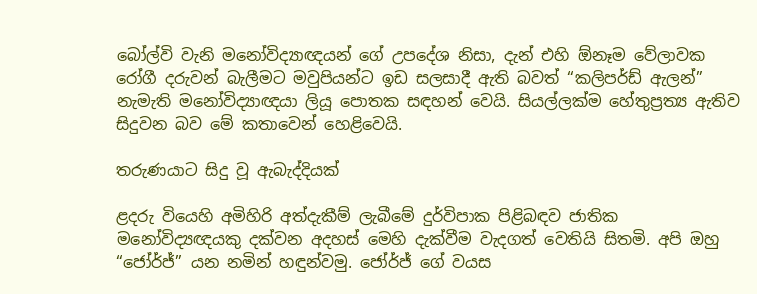බෝල්වි වැනි මනෝවිද්‍යාඥයන් ගේ උපදේශ නිසා, දැන් එහි ඕනෑම වේලාවක රෝගී දරුවන් බැලීමට මවුපියන්ට ඉඩ සලසාදී ඇති බවත් “කලිපර්ඩ් ඇලන්” නැමැති මනෝවිද්‍යාඥයා ලියූ පොතක සඳහන් වෙයි. සියල්ලක්ම හේතුප්‍රත්‍ය ඇතිව සිදුවන බව මේ කතාවෙන් හෙළිවෙයි.

තරුණයාට සිදු වූ ඇබැද්දියක්

ළදරු වියෙහි අමිහිරි අත්දැකීම් ලැබීමේ දුර්විපාක පිළිබඳව ජාතික මනෝවිද්‍යඥයකු දක්වන අදහස් මෙහි දැක්වීම වැදගත් වෙතියි සිතමි. අපි ඔහු “ජෝර්ජ්” යන නමින් හඳුන්වමු. ජෝර්ජ් ගේ වයස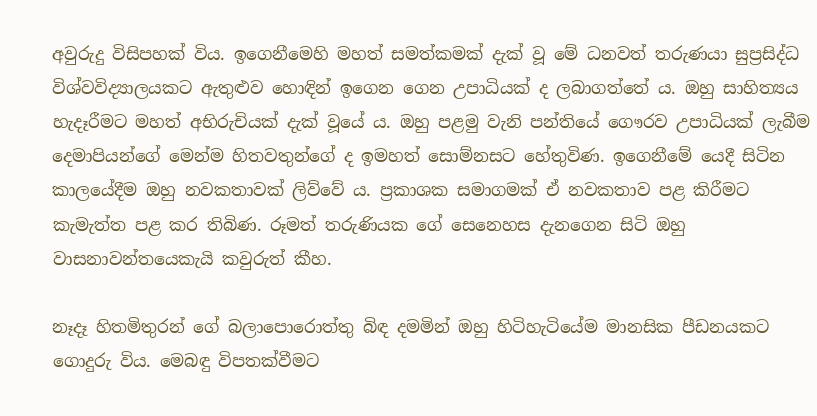අවුරුදු විසිපහක් විය. ඉගෙනීමෙහි මහත් සමත්කමක් දැක් වූ මේ ධනවත් තරුණයා සුප්‍රසිද්ධ විශ්වවිද්‍යාලයකට ඇතුළුව හොඳින් ඉගෙන ගෙන උපාධියක් ද ලබාගත්තේ ය. ඔහු සාහිත්‍යය හැදෑරීමට මහත් අභිරුචියක් දැක් වූයේ ය. ඔහු පළමු වැනි පන්තියේ ගෞරව උපාධියක් ලැබීම දෙමාපියන්ගේ මෙන්ම හිතවතුන්ගේ ද ඉමහත් සොම්නසට හේතුවිණ. ඉගෙනීමේ යෙදී සිටින කාලයේදීම ඔහු නවකතාවක් ලිව්වේ ය. ප්‍රකාශක සමාගමක් ඒ නවකතාව පළ කිරීමට කැමැත්ත පළ කර තිබිණ. රූමත් තරුණියක ගේ සෙනෙහස දැනගෙන සිටි ඔහු වාසනාවන්තයෙකැයි කවුරුත් කීහ.

නෑදෑ හිතමිතුරන් ගේ බලාපොරොත්තු බිඳ දමමින් ඔහු හිටිහැටියේම මානසික පීඩනයකට ගොදුරු විය. මෙබඳු විපතක්වීමට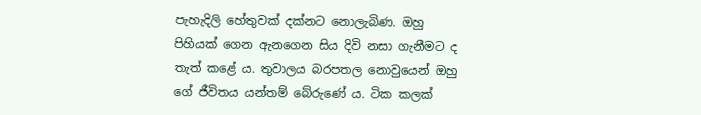පැහැදිලි හේතුවක් දක්නට නොලැබිණ. ඔහු පිහියක් ගෙන ඇනගෙන සිය දිවි නසා ගැනීමට ද තැත් කළේ ය. තුවාලය බරපතල නොවුයෙන් ඔහු ගේ ජීවිතය යන්තම් බේරුණේ ය. ටික කලක්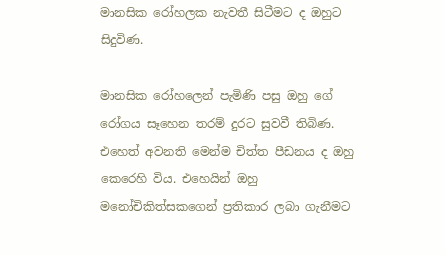මානසික රෝහලක නැවතී සිටීමට ද ඔහුට සිදුවිණ.

මානසික රෝහලෙන් පැමිණි පසු ඔහු ගේ රෝගය සෑහෙන තරම් දුරට සුවවී තිබිණ. එහෙත් අවනති මෙන්ම චිත්ත පීඩනය ද ඔහු කෙරෙහි විය. එහෙයින් ඔහු මනෝචිකිත්සකගෙන් ප්‍රතිකාර ලබා ගැනීමට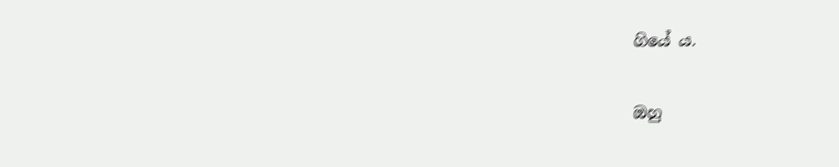ගියේ ය.

ඔහු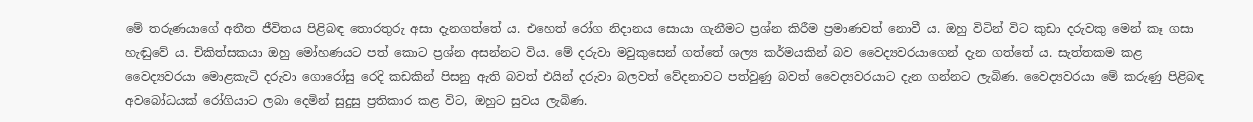මේ තරුණයාගේ අතීත ජීවිතය පිළිබඳ තොරතුරු අසා දැනගත්තේ ය. එහෙත් රෝග නිදානය සොයා ගැනීමට ප්‍රශ්න කිරීම ප්‍රමාණවත් නොවී ය. ඔහු විටින් විට කුඩා දරුවකු මෙන් කෑ ගසා හැඬුවේ ය. චිකිත්සකයා ඔහු මෝහණයට පත් කොට ප්‍රශ්න අසන්නට විය. මේ දරුවා මවුකුසෙන් ගත්තේ ශල්‍ය කර්මයකින් බව වෛද්‍යවරයාගෙන් දැන ගත්තේ ය. සැත්තකම කළ වෛද්‍යවරයා මොළකැටි දරුවා ගොරෝසු රෙදි කඩකින් පිසනු ඇති බවත් එයින් දරුවා බලවත් වේදනාවට පත්වුණු බවත් වෛද්‍යවරයාට දැන ගන්නට ලැබිණ. වෛද්‍යවරයා මේ කරුණු පිළිබඳ අවබෝධයක් රෝගියාට ලබා දෙමින් සුදුසු ප්‍රතිකාර කළ විට, ඔහුට සුවය ලැබිණ.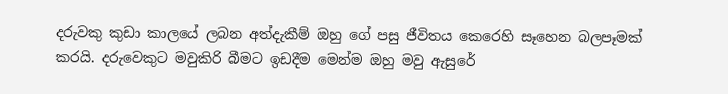දරුවකු කුඩා කාලයේ ලබන අත්දැකීම් ඔහු ගේ පසු ජීවිතය කෙරෙහි සෑහෙන බලපෑමක් කරයි. දරුවෙකුට මවුකිරි බීමට ඉඩදීම මෙන්ම ඔහු මවු ඇසුරේ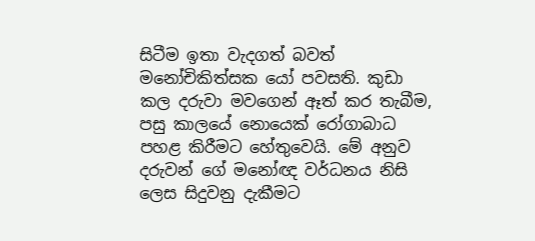සිටීම ඉතා වැදගත් බවත් මනෝචිකිත්සක යෝ පවසති. කුඩා කල දරුවා මවගෙන් ඈත් කර තැබීම, පසු කාලයේ නොයෙක් රෝගාබාධ පහළ කිරීමට හේතුවෙයි. මේ අනුව දරුවන් ගේ මනෝඥ වර්ධනය නිසි ලෙස සිදුවනු දැකීමට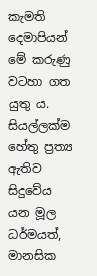කැමති දෙමාපියන් මේ කරුණු වටහා ගත යුතු ය. සියල්ලක්ම හේතු ප්‍රත්‍ය ඇතිව සිදුවේය යන මූල ධර්මයත්, මානසික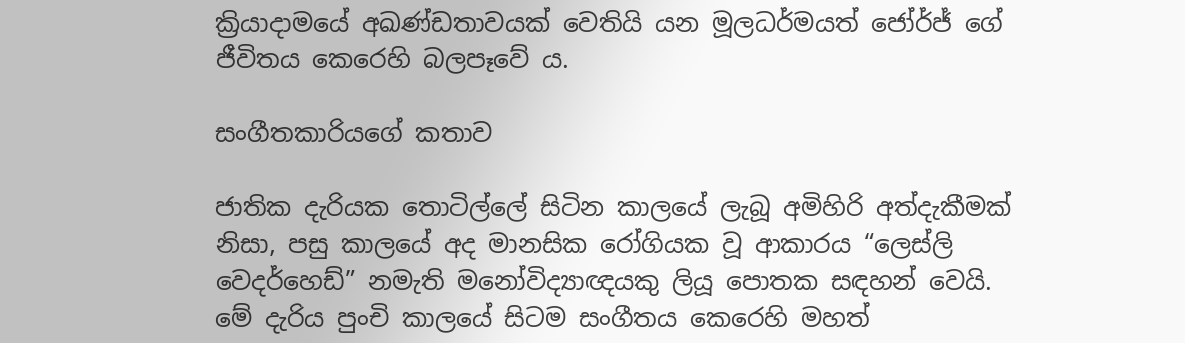ක්‍රියාදාමයේ අඛණ්ඩතාවයක් වෙතියි යන මූලධර්මයත් ජෝර්ජ් ගේ ජීවිතය කෙරෙහි බලපෑවේ ය.

සංගීතකාරියගේ කතාව

ජාතික දැරියක තොටිල්ලේ සිටින කාලයේ ලැබූ අමිහිරි අත්දැකීමක් නිසා, පසු කාලයේ අද මානසික රෝගියක වූ ආකාරය “ලෙස්ලි වෙදර්හෙඩ්” නමැති මනෝවිද්‍යාඥයකු ලියූ පොතක සඳහන් වෙයි. මේ දැරිය පුංචි කාලයේ සිටම සංගීතය කෙරෙහි මහත්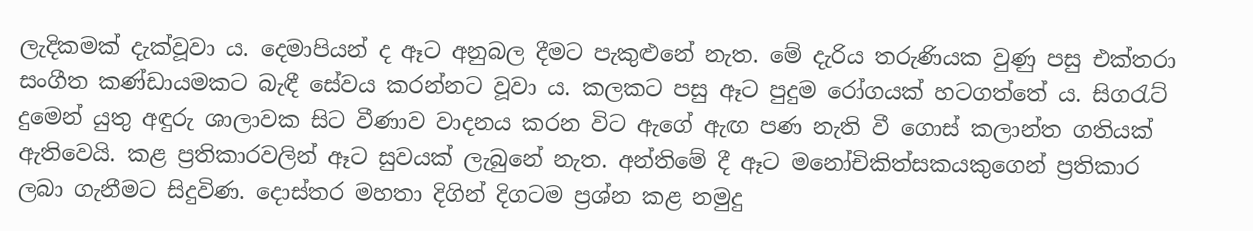ලැදිකමක් දැක්වූවා ය. දෙමාපියන් ද ඈට අනුබල දීමට පැකුළුනේ නැත. මේ දැරිය තරුණියක වුණු පසු එක්තරා සංගීත කණ්ඩායමකට බැඳී සේවය කරන්නට වූවා ය. කලකට පසු ඈට පුදුම රෝගයක් හටගත්තේ ය. සිගරැට් දුමෙන් යුතු අඳුරු ශාලාවක සිට වීණාව වාදනය කරන විට ඇගේ ඇඟ පණ නැති වී ගොස් කලාන්ත ගතියක් ඇතිවෙයි. කළ ප්‍රතිකාරවලින් ඈට සුවයක් ලැබුනේ නැත. අන්තිමේ දී ඈට මනෝචිකිත්සකයකුගෙන් ප්‍රතිකාර ලබා ගැනීමට සිදුවිණ. දොස්තර මහතා දිගින් දිගටම ප්‍රශ්න කළ නමුදු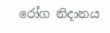රෝග නිදානය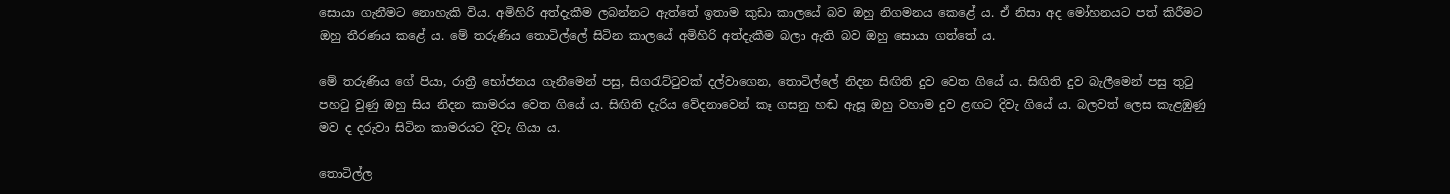සොයා ගැනීමට නොහැකි විය. අමිහිරි අත්දැකීම ලබන්නට ඇත්තේ ඉතාම කුඩා කාලයේ බව ඔහු නිගමනය කෙළේ ය. ඒ නිසා අද මෝහනයට පත් කිරීමට ඔහු තීරණය කළේ ය. මේ තරුණිය තොටිල්ලේ සිටින කාලයේ අමිහිරි අත්දැකීම බලා ඇති බව ඔහු සොයා ගත්තේ ය.

මේ තරුණිය ගේ පියා, රාත්‍රී භෝජනය ගැනීමෙන් පසු, සිගරැට්ටුවක් දල්වාගෙන, තොටිල්ලේ නිදන සිඟිති දුව වෙත ගියේ ය. සිඟිති දුව බැලීමෙන් පසු තුටු පහටු වුණු ඔහු සිය නිදන කාමරය වෙත ගියේ ය. සිඟිති දැරිය වේදනාවෙන් කෑ ගසනු හඬ ඇසූ ඔහු වහාම දුව ළඟට දිවැ ගියේ ය. බලවත් ලෙස කැළඹුණු මව ද දරුවා සිටින කාමරයට දිවැ ගියා ය.

තොටිල්ල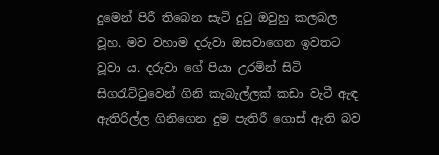දුමෙන් පිරී තිබෙන සැටි දුටු ඔවුහු කලබල වූහ. මව වහාම දරුවා ඔසවාගෙන ඉවතට වූවා ය. දරුවා ගේ පියා උරමින් සිටි සිගරැට්ටුවෙන් ගිනි කැබැල්ලක් කඩා වැටී ඇඳ ඇතිරිල්ල ගිනිගෙන දුම පැතිරී ගොස් ඇති බව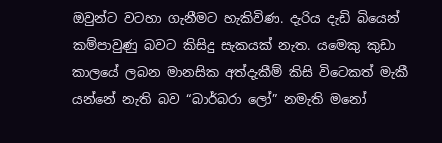ඔවුන්ට වටහා ගැනීමට හැකිවිණ. දැරිය දැඩි බියෙන් කම්පාවුණු බවට කිසිදු සැකයක් නැත. යමෙකු කුඩා කාලයේ ලබන මානසික අත්දැකීම් කිසි විටෙකත් මැකී යන්නේ නැති බව “බාර්බරා ලෝ” නමැති මනෝ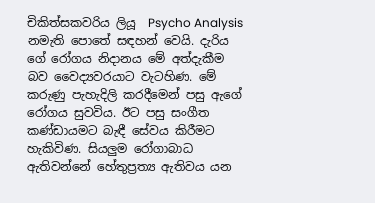චිකිත්සකවරිය ලියූ  Psycho Analysis නමැති පොතේ සඳහන් වෙයි. දැරිය ගේ රෝගය නිදානය මේ අත්දැකීම බව වෛද්‍යවරයාට වැටහිණ. මේ කරුණු පැහැදිලි කරදීමෙන් පසු ඇගේ රෝගය සුවවිය. ඊට පසු සංගීත කණ්ඩායමට බැඳී සේවය කිරීමට හැකිවිණ. සියලුම රෝගාබාධ ඇතිවන්නේ හේතුප්‍රත්‍ය ඇතිවය යන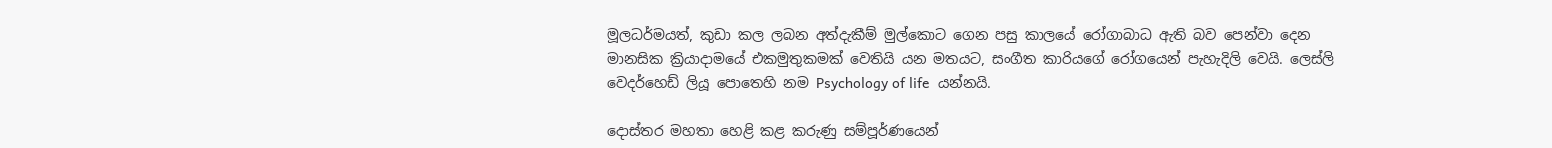මූලධර්මයත්, කුඩා කල ලබන අත්දැකීම් මුල්කොට ගෙන පසු කාලයේ රෝගාබාධ ඇති බව පෙන්වා දෙන මානසික ක්‍රියාදාමයේ එකමුතුකමක් වෙතියි යන මතයට, සංගීත කාරියගේ රෝගයෙන් පැහැදිලි වෙයි. ලෙස්ලි වෙදර්හෙඩ් ලියූ පොතෙහි නම Psychology of life  යන්නයි.

දොස්තර මහතා හෙළි කළ කරුණු සම්පූර්ණයෙන්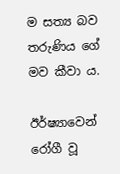ම සත්‍ය බව තරුණිය ගේ මව කීවා ය.

ඊර්ෂ්‍යාවෙන් රෝගී වූ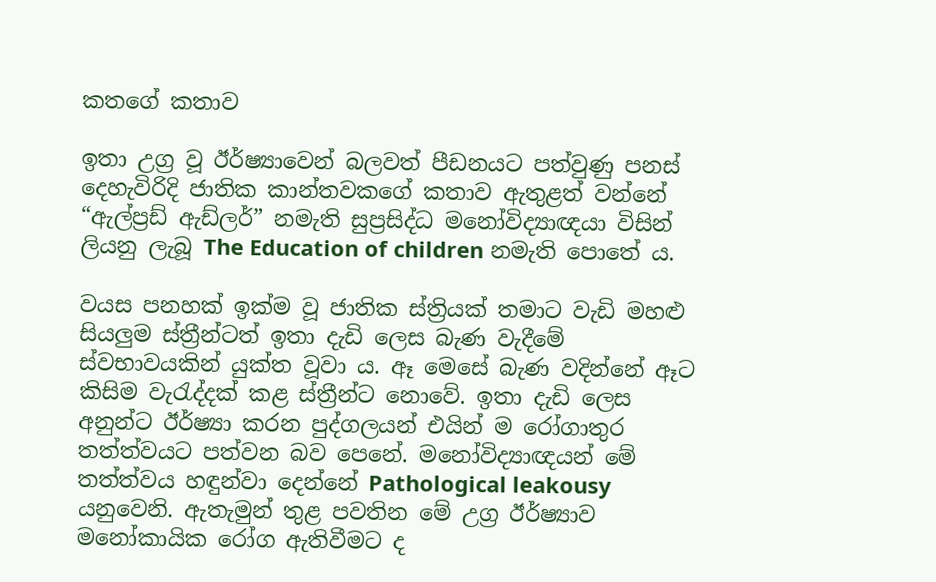කතගේ කතාව

ඉතා උග්‍ර වූ ඊර්ෂ්‍යාවෙන් බලවත් පීඩනයට පත්වුණු පනස් දෙහැවිරිදි ජාතික කාන්තවකගේ කතාව ඇතුළත් වන්නේ “ඇල්ප්‍රඩ් ඇඩ්ලර්” නමැති සුප්‍රසිද්ධ මනෝවිද්‍යාඥයා විසින් ලියනු ලැබූ The Education of children නමැති පොතේ ය.

වයස පනහක් ඉක්ම වූ ජාතික ස්ත්‍රියක් තමාට වැඩි මහළු සියලුම ස්ත්‍රීන්ටත් ඉතා දැඩි ලෙස බැණ වැදීමේ ස්වභාවයකින් යුක්ත වූවා ය. ඈ මෙසේ බැණ වදින්නේ ඈට කිසිම වැරැද්දක් කළ ස්ත්‍රීන්ට නොවේ. ඉතා දැඩි ලෙස අනුන්ට ඊර්ෂ්‍යා කරන පුද්ගලයන් එයින් ම රෝගාතුර තත්ත්වයට පත්වන බව පෙනේ. මනෝවිද්‍යාඥයන් මේ තත්ත්වය හඳුන්වා දෙන්නේ Pathological leakousy යනුවෙනි. ඇතැමුන් තුළ පවතින මේ උග්‍ර ඊර්ෂ්‍යාව මනෝකායික රෝග ඇතිවීමට ද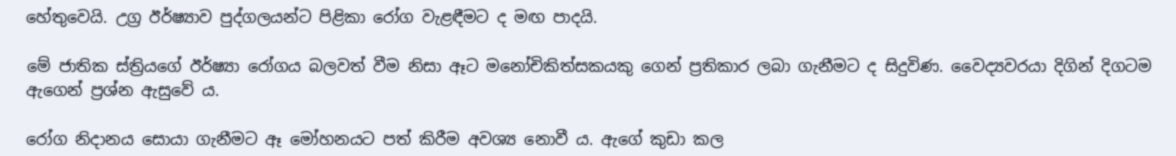හේතුවෙයි. උග්‍ර ඊර්ෂ්‍යාව පුද්ගලයන්ට පිළිකා රෝග වැළඳීමට ද මඟ පාදයි.

මේ ජාතික ස්ත්‍රියගේ ඊර්ෂ්‍යා රෝගය බලවත් වීම නිසා ඈට මනෝචිකිත්සකයකු ගෙන් ප්‍රතිකාර ලබා ගැනීමට ද සිදුවිණ. වෛද්‍යවරයා දිගින් දිගටම ඇගෙන් ප්‍රශ්න ඇසුවේ ය.

රෝග නිදානය සොයා ගැනීමට ඈ මෝහනයට පත් කිරීම අවශ්‍ය නොවී ය. ඇගේ කුඩා කල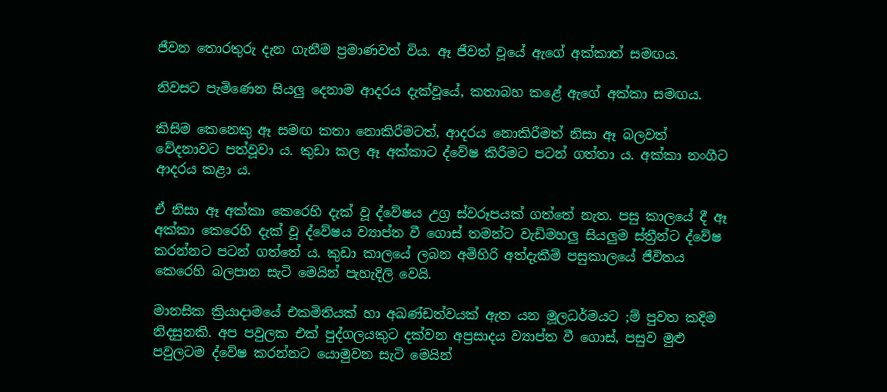ජීවන තොරතුරු දැන ගැනීම ප්‍රමාණවත් විය. ඈ ජීවත් වූයේ ඇගේ අක්කාත් සමඟය.

නිවසට පැමිණෙන සියලු දෙනාම ආදරය දැක්වූයේ, කතාබහ කළේ ඇගේ අක්කා සමඟය.

කිසිම කෙනෙකු ඈ සමඟ කතා නොකිරීමටත්, ආදරය නොකිරීමත් නිසා ඈ බලවත් වේදනාවට පත්වූවා ය. කුඩා කල ඈ අක්කාට ද්වේෂ කිරීමට පටන් ගත්තා ය. අක්කා නංගීට ආදරය කළා ය.

ඒ නිසා ඈ අක්කා කෙරෙහි දැක් වූ ද්වේෂය උග්‍ර ස්වරූපයක් ගත්තේ නැත. පසු කාලයේ දී ඈ අක්කා කෙරෙහි දැක් වූ ද්වේෂය ව්‍යාප්ත වී ගොස් තමන්ට වැඩිමහලු සියලුම ස්ත්‍රීන්ට ද්වේෂ කරන්නට පටන් ගත්තේ ය. කුඩා කාලයේ ලබන අමිහිරි අත්දැකීම් පසුකාලයේ ජීවිතය කෙරෙහි බලපාන සැටි මෙයින් පැහැදිලි වෙයි.

මානසික ක්‍රියාදාමයේ එකමිතියක් හා අඛණ්ඩත්වයක් ඇත යන මූලධර්මයට ;ම් පුවත කදිම නිදසුනකි. අප පවුලක එක් පුද්ගලයකුට දක්වන අප්‍රසාදය ව්‍යාප්ත වී ගොස්, පසුව මුළු පවුලටම ද්වේෂ කරන්නට යොමුවන සැටි මෙයින්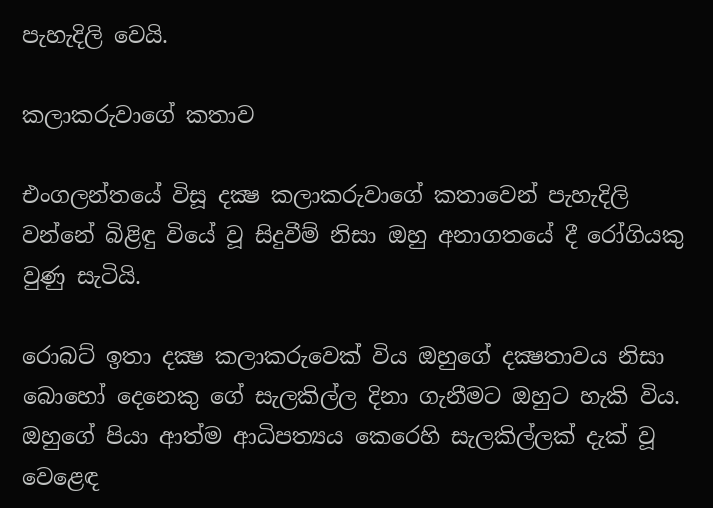පැහැදිලි වෙයි.

කලාකරුවාගේ කතාව

එංගලන්තයේ විසූ දක්‍ෂ කලාකරුවාගේ කතාවෙන් පැහැදිලි වන්නේ බිළිඳු වියේ වූ සිදුවීම් නිසා ඔහු අනාගතයේ දී රෝගියකු වුණු සැටියි.

රොබට් ඉතා දක්‍ෂ කලාකරුවෙක් විය ඔහුගේ දක්‍ෂතාවය නිසා බොහෝ දෙනෙකු ගේ සැලකිල්ල දිනා ගැනීමට ඔහුට හැකි විය. ඔහුගේ පියා ආත්ම ආධිපත්‍යය කෙරෙහි සැලකිල්ලක් දැක් වූ වෙළෙඳ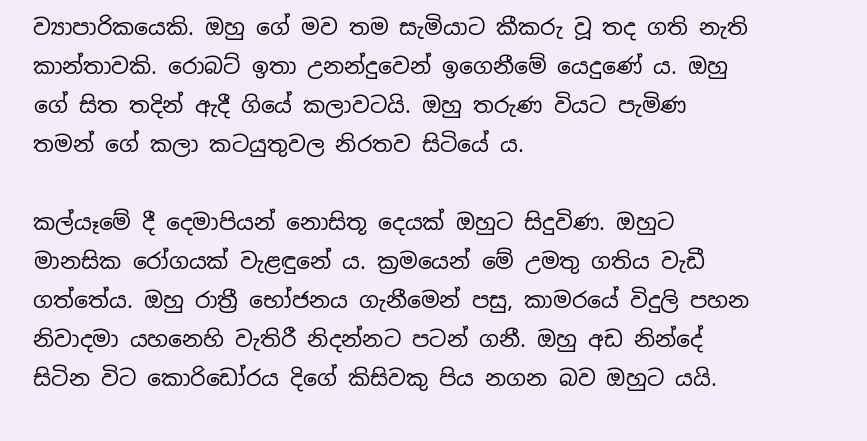ව්‍යාපාරිකයෙකි. ඔහු ගේ මව තම සැමියාට කීකරු වූ තද ගති නැති කාන්තාවකි. රොබට් ඉතා උනන්දුවෙන් ඉගෙනීමේ යෙදුණේ ය. ඔහු ගේ සිත තදින් ඇදී ගියේ කලාවටයි. ඔහු තරුණ වියට පැමිණ තමන් ගේ කලා කටයුතුවල නිරතව සිටියේ ය.

කල්යෑමේ දී දෙමාපියන් නොසිතූ දෙයක් ඔහුට සිදුවිණ. ඔහුට මානසික රෝගයක් වැළඳුනේ ය. ක්‍රමයෙන් මේ උමතු ගතිය වැඩී ගත්තේය. ඔහු රාත්‍රී භෝජනය ගැනීමෙන් පසු, කාමරයේ විදුලි පහන නිවාදමා යහනෙහි වැතිරී නිදන්නට පටන් ගනී. ඔහු අඩ නින්දේ සිටින විට කොරිඩෝරය දිගේ කිසිවකු පිය නගන බව ඔහුට යයි.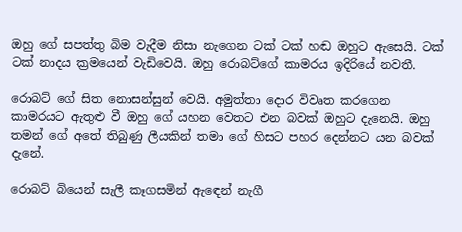ඔහු ගේ සපත්තු බිම වැදීම නිසා නැගෙන ටක් ටක් හඬ ඔහුට ඇසෙයි. ටක් ටක් නාදය ක්‍රමයෙන් වැඩිවෙයි. ඔහු රොබට්ගේ කාමරය ඉදිරියේ නවතී.

රොබට් ගේ සිත නොසන්සුන් වෙයි. අමුත්තා දොර විවෘත කරගෙන කාමරයට ඇතුළු වී ඔහු ගේ යහන වෙතට එන බවක් ඔහුට දැනෙයි. ඔහු තමන් ගේ අතේ තිබුණු ලීයකින් තමා ගේ හිසට පහර දෙන්නට යන බවක් දැනේ.

රොබට් බියෙන් සැලී කෑගසමින් ඇඳෙන් නැගී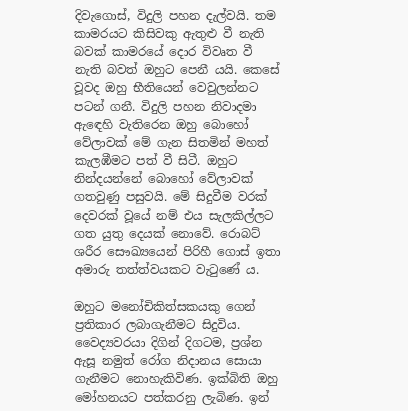දිවැගොස්, විදුලි පහන දැල්වයි. තම කාමරයට කිසිවකු ඇතුළු වී නැති බවක් කාමරයේ දොර විවෘත වී නැති බවත් ඔහුට පෙනී යයි. කෙසේ වූවද ඔහු භීතියෙන් වෙවුලන්නට පටන් ගනී. විදුලි පහන නිවාදමා ඇඳෙහි වැතිරෙන ඔහු බොහෝ වේලාවක් මේ ගැන සිතමින් මහත් කැලඹීමට පත් වී සිටී. ඔහුට නින්දයන්නේ බොහෝ වේලාවක් ගතවුණු පසුවයි. මේ සිදුවීම වරක් දෙවරක් වූයේ නම් එය සැලකිල්ලට ගත යුතු දෙයක් නොවේ. රොබට් ශරීර සෞඛ්‍යයෙන් පිරිහී ගොස් ඉතා අමාරු තත්ත්වයකට වැටුණේ ය.

ඔහුට මනෝචිකිත්සකයකු ගෙන් ප්‍රතිකාර ලබාගැනීමට සිදුවිය. වෛද්‍යවරයා දිගින් දිගටම, ප්‍රශ්න ඇසූ නමුත් රෝග නිදානය සොයා ගැනීමට නොහැකිවිණ. ඉක්බිති ඔහු මෝහනයට පත්කරනු ලැබිණ. ඉන්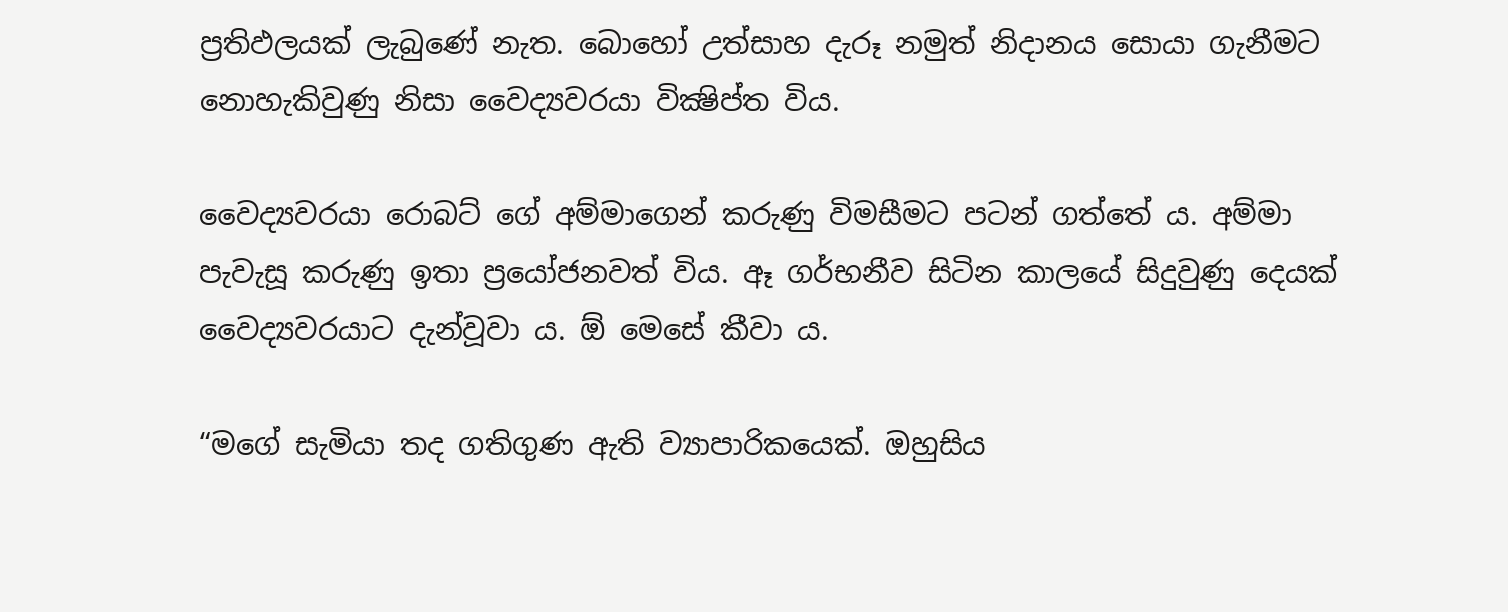ප්‍රතිඵලයක් ලැබුණේ නැත. බොහෝ උත්සාහ දැරූ නමුත් නිදානය සොයා ගැනීමට නොහැකිවුණු නිසා වෛද්‍යවරයා වික්‍ෂිප්ත විය.

වෛද්‍යවරයා රොබට් ගේ අම්මාගෙන් කරුණු විමසීමට පටන් ගත්තේ ය. අම්මා පැවැසූ කරුණු ඉතා ප්‍රයෝජනවත් විය. ඈ ගර්භනීව සිටින කාලයේ සිදුවුණු දෙයක් වෛද්‍යවරයාට දැන්වූවා ය. ඕ මෙසේ කීවා ය.

“මගේ සැමියා තද ගතිගුණ ඇති ව්‍යාපාරිකයෙක්. ඔහුසිය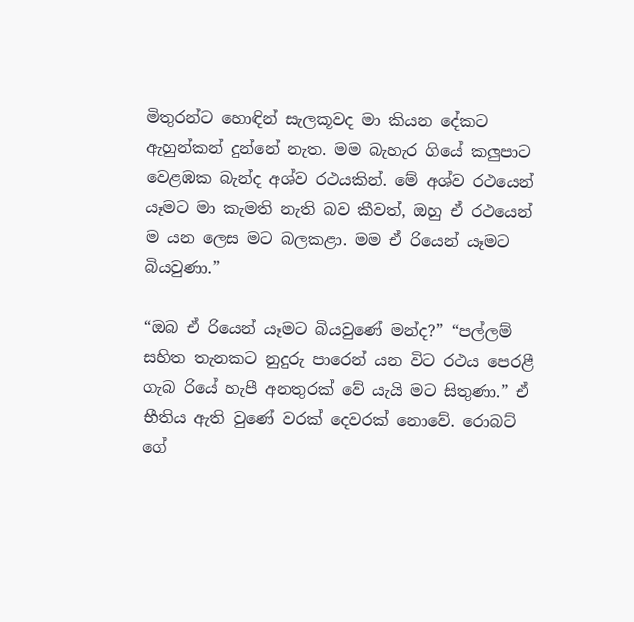මිතුරන්ට හොඳින් සැලකූවද මා කියන දේකට ඇහුන්කන් දුන්නේ නැත. මම බැහැර ගියේ කලුපාට වෙළඹක බැන්ද අශ්ව රථයකින්. මේ අශ්ව රථයෙන් යෑමට මා කැමති නැති බව කීවත්, ඔහු ඒ රථයෙන් ම යන ලෙස මට බලකළා. මම ඒ රියෙන් යෑමට බියවුණා.”

“ඔබ ඒ රියෙන් යෑමට බියවුණේ මන්ද?” “පල්ලම් සහිත තැනකට නුදුරු පාරෙන් යන විට රථය පෙරළී ගැබ රියේ හැපී අනතුරක් වේ යැයි මට සිතුණා.” ඒ භීතිය ඇති වුණේ වරක් දෙවරක් නොවේ. රොබට් ගේ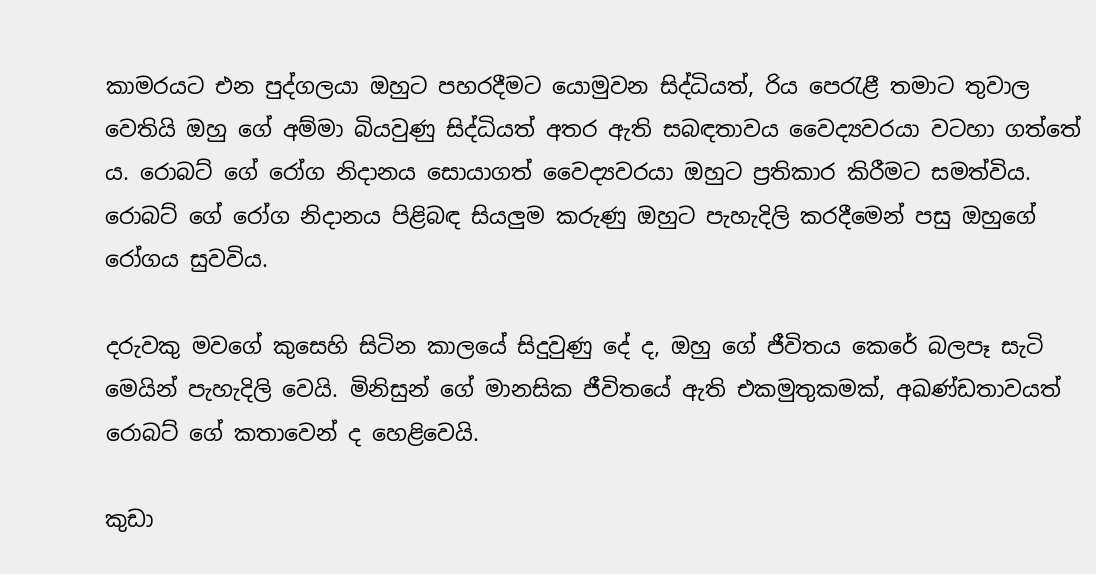කාමරයට එන පුද්ගලයා ඔහුට පහරදීමට යොමුවන සිද්ධියත්, රිය පෙරැළී තමාට තුවාල වෙතියි ඔහු ගේ අම්මා බියවුණු සිද්ධියත් අතර ඇති සබඳතාවය වෛද්‍යවරයා වටහා ගත්තේ ය. රොබට් ගේ රෝග නිදානය සොයාගත් වෛද්‍යවරයා ඔහුට ප්‍රතිකාර කිරීමට සමත්විය. රොබට් ගේ රෝග නිදානය පිළිබඳ සියලුම කරුණු ඔහුට පැහැදිලි කරදීමෙන් පසු ඔහුගේ රෝගය සුවවිය.

දරුවකු මවගේ කුසෙහි සිටින කාලයේ සිදුවුණු දේ ද, ඔහු ගේ ජීවිතය කෙරේ බලපෑ සැටි මෙයින් පැහැදිලි වෙයි. මිනිසුන් ගේ මානසික ජීවිතයේ ඇති එකමුතුකමක්, අඛණ්ඩතාවයත් රොබට් ගේ කතාවෙන් ද හෙළිවෙයි.

කුඩා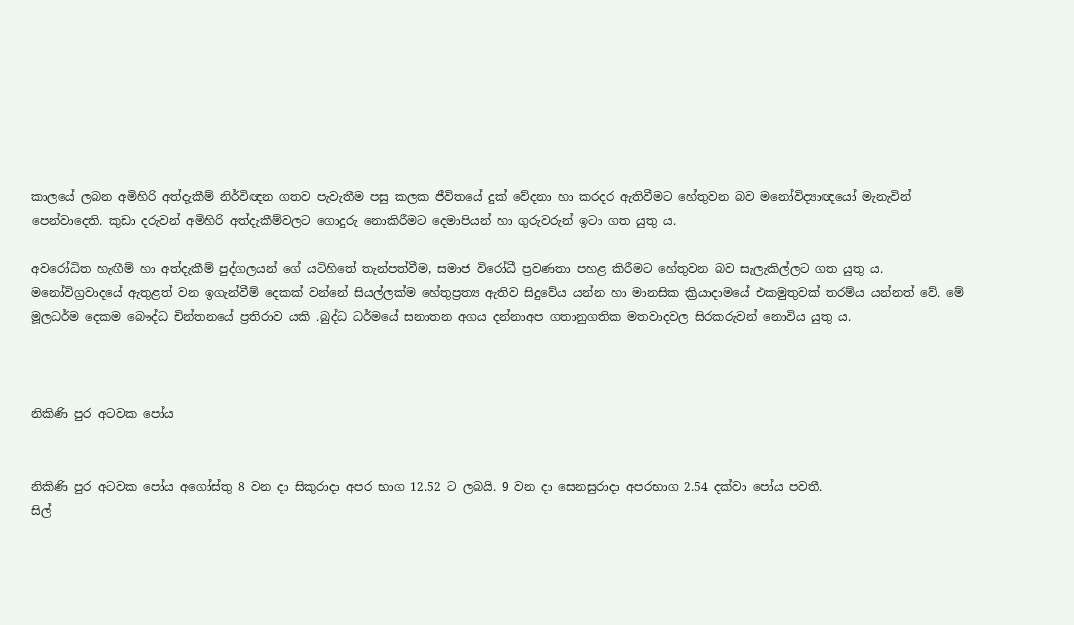කාලයේ ලබන අමිහිරි අත්දැකීම් නිර්විඥන ගතව පැවැතීම පසු කලක ජීවිතයේ දුක් වේදනා හා කරදර ඇතිවීමට හේතුවන බව මනෝවිද්‍යාඥයෝ මැනැවින් පෙන්වාදෙති. කුඩා දරුවන් අමිහිරි අත්දැකීම්වලට ගොදුරු නොකිරීමට දෙමාපියන් හා ගුරුවරුන් ඉටා ගත යුතු ය.

අවරෝධිත හැඟීම් හා අත්දැකීම් පුද්ගලයන් ගේ යටිහිතේ තැන්පත්වීම, සමාජ විරෝධී ප්‍රවණතා පහළ කිරීමට හේතුවන බව සැලැකිල්ලට ගත යුතු ය. මනෝවිග්‍රවාදයේ ඇතුළත් වන ඉගැන්වීම් දෙකක් වන්නේ සියල්ලක්ම හේතුප්‍රත්‍ය ඇතිව සිදුවේය යන්න හා මානසික ක්‍රියාදාමයේ එකමුතුවක් තරම්ය යන්නත් වේ. මේ මූලධර්ම දෙකම බෞද්ධ චින්තනයේ ප්‍රතිරාව යකි .බුද්ධ ධර්මයේ සනාතන අගය දන්නාඅප ගතානුගතික මතවාදවල සිරකරුවන් නොවිය යුතු ය.



නිකිණි පුර අටවක පෝය


නිකිණි පුර අටවක පෝය අගෝස්තු 8 වන දා සිකුරාදා අපර භාග 12.52 ට ලබයි. 9 වන දා සෙනසුරාදා අපරභාග 2.54 දක්වා පෝය පවතී.
සිල්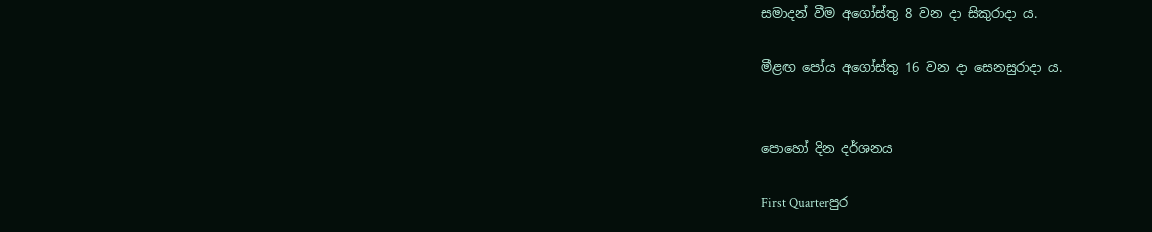සමාදන් වීම අගෝස්තු 8 වන දා සිකුරාදා ය.

මීළඟ පෝය අගෝස්තු 16 වන දා සෙනසුරාදා ය.


පොහෝ දින දර්ශනය

First Quarterපුර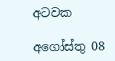අටවක

අගෝස්තු 08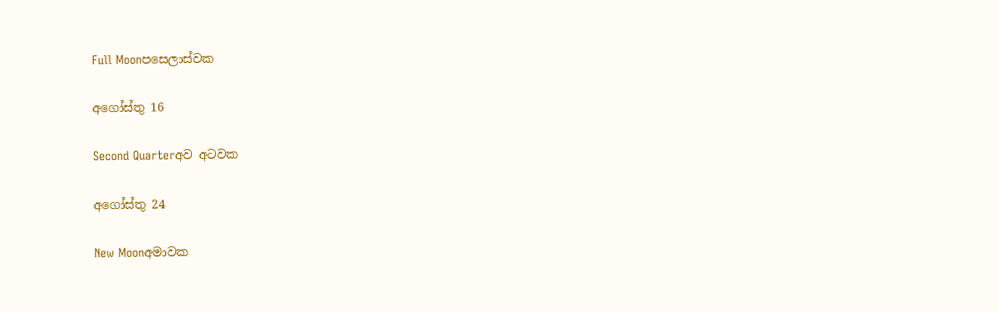Full Moonපසෙලාස්වක

අගෝස්තු 16

Second Quarterඅව අටවක

අගෝස්තු 24

New Moonඅමාවක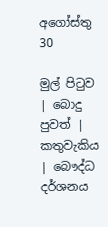අගෝස්තු 30

මුල් පිටුව | බොදු පුවත් | කතුවැකිය | බෞද්ධ දර්ශනය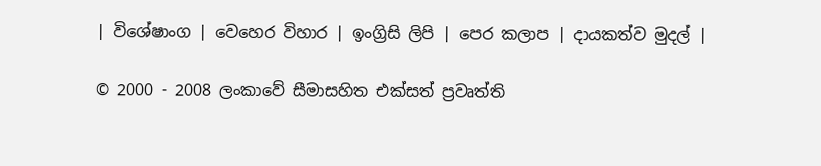| විශේෂාංග | වෙහෙර විහාර | ඉංග්‍රිසි ලිපි | පෙර කලාප | දායකත්ව මුදල් |

© 2000 - 2008 ලංකාවේ සීමාසහිත එක්සත් ප්‍රවෘත්ති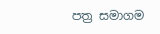පත්‍ර සමාගම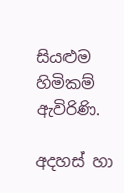සියළුම හිමිකම් ඇවිරිණි.

අදහස් හා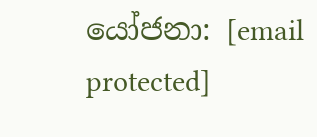යෝජනා: [email protected]